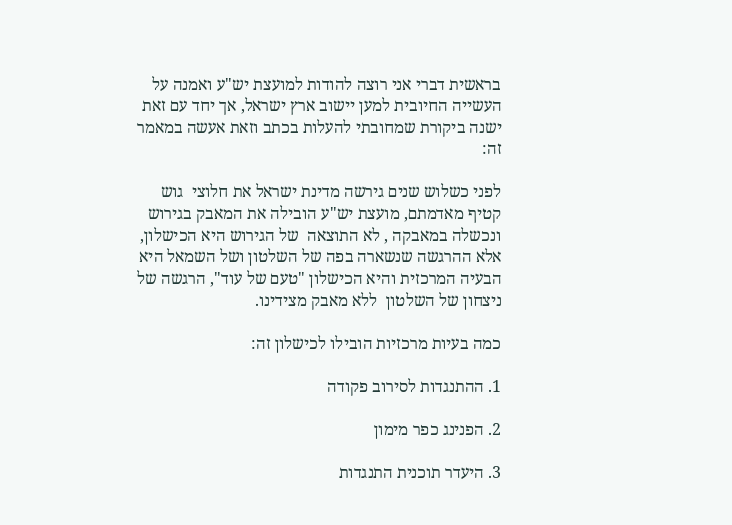בראשית דברי אני רוצה להודות למועצת יש"ע ואמנה על העשייה החיובית למען יישוב ארץ ישראל, אך יחד עם זאת ישנה ביקורת שמחובתי להעלות בכתב וזאת אעשה במאמר זה:

לפני כשלוש שנים גירשה מדינת ישראל את חלוצי  גוש קטיף מאדמתם, מועצת יש"ע הובילה את המאבק בגירוש ונכשלה במאבקה , לא התוצאה  של הגירוש היא הכישלון, אלא ההרגשה שנשארה בפה של השלטון ושל השמאל היא הבעיה המרכזית והיא הכישלון "טעם של עוד", הרגשה של ניצחון של השלטון  ללא מאבק מצידינו.

כמה בעיות מרכזיות הובילו לכישלון זה:

1. ההתנגדות לסירוב פקודה

2. הפנינג כפר מימון

3. היעדר תוכנית התנגדות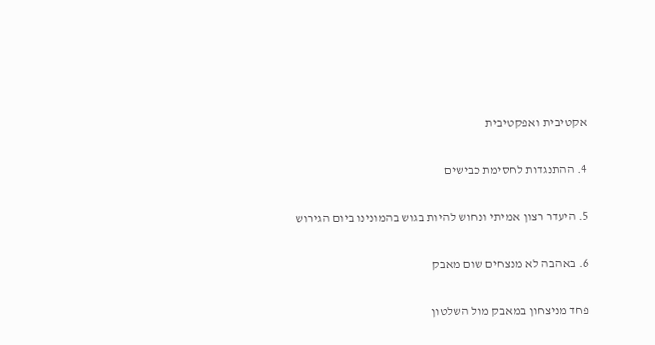אקטיבית ואפקטיבית

4. ההתנגדות לחסימת כבישים

5. היעדר רצון אמיתי ונחוש להיות בגוש בהמונינו ביום הגירוש

6. באהבה לא מנצחים שום מאבק

פחד מניצחון במאבק מול השלטון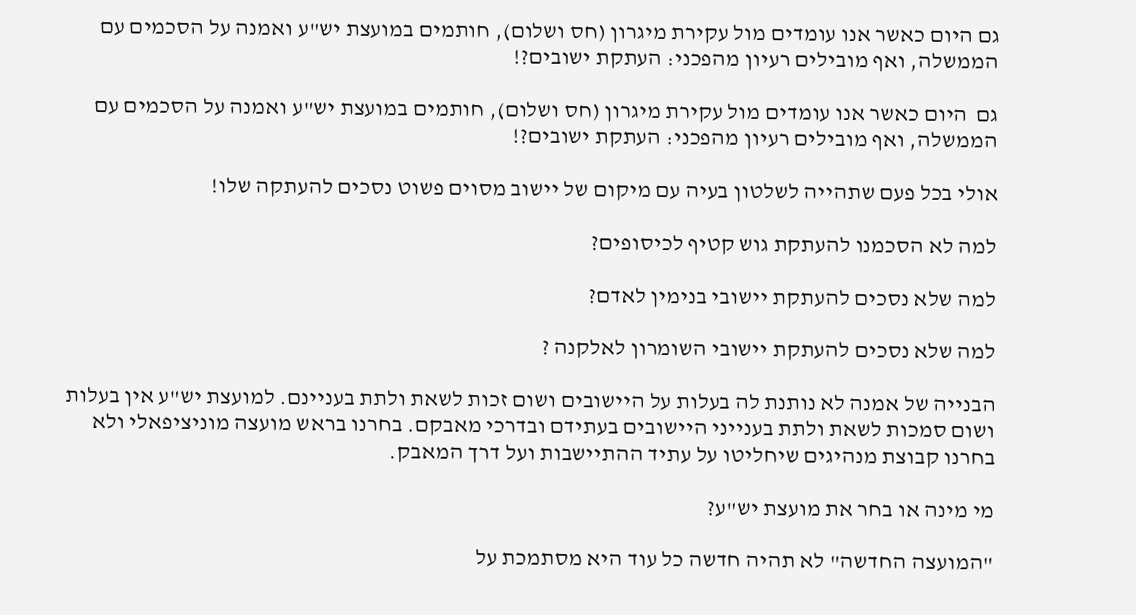גם היום כאשר אנו עומדים מול עקירת מיגרון (חס ושלום), חותמים במועצת יש"ע ואמנה על הסכמים עם הממשלה, ואף מובילים רעיון מהפכני: העתקת ישובים?!

גם  היום כאשר אנו עומדים מול עקירת מיגרון (חס ושלום), חותמים במועצת יש"ע ואמנה על הסכמים עם הממשלה, ואף מובילים רעיון מהפכני: העתקת ישובים?!

אולי בכל פעם שתהייה לשלטון בעיה עם מיקום של יישוב מסוים פשוט נסכים להעתקה שלו!

למה לא הסכמנו להעתקת גוש קטיף לכיסופים?

למה שלא נסכים להעתקת יישובי בנימין לאדם?

למה שלא נסכים להעתקת יישובי השומרון לאלקנה ?

הבנייה של אמנה לא נותנת לה בעלות על היישובים ושום זכות לשאת ולתת בעניינם. למועצת יש"ע אין בעלות ושום סמכות לשאת ולתת בענייני היישובים בעתידם ובדרכי מאבקם. בחרנו בראש מועצה מוניציפאלי ולא בחרנו קבוצת מנהיגים שיחליטו על עתיד ההתיישבות ועל דרך המאבק.

מי מינה או בחר את מועצת יש"ע?

"המועצה החדשה" לא תהיה חדשה כל עוד היא מסתמכת על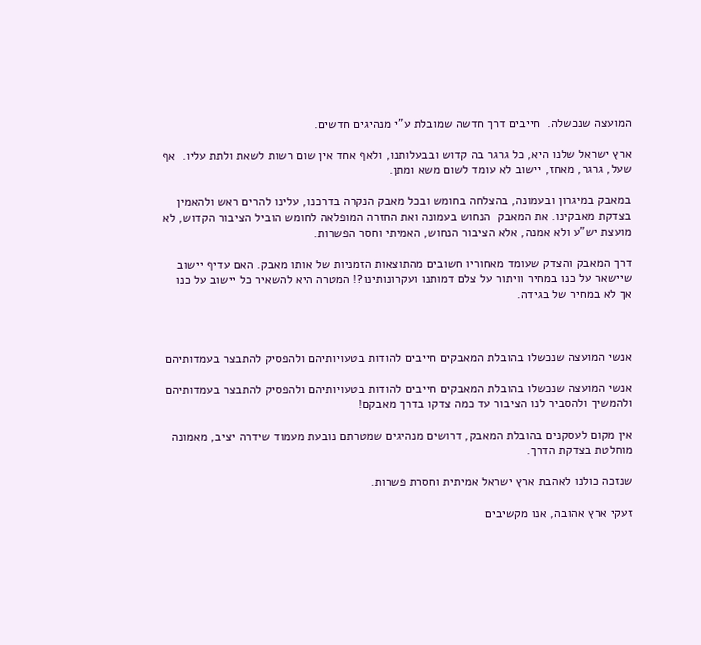המועצה שנכשלה.  חייבים דרך חדשה שמובלת ע"י מנהיגים חדשים.

ארץ ישראל שלנו היא, כל גרגר בה קדוש ובבעלותנו, ולאף אחד אין שום רשות לשאת ולתת עליו.  אף שעל, גרגר, מאחז, יישוב לא עומד לשום משא ומתן.

במאבק במיגרון ובעמונה, בהצלחה בחומש ובכל מאבק הנקרה בדרכנו, עלינו להרים ראש ולהאמין בצדקת מאבקינו. את המאבק  הנחוש בעמונה ואת החזרה המופלאה לחומש הוביל הציבור הקדוש, לא מועצת יש"ע ולא אמנה, אלא הציבור הנחוש, האמיתי וחסר הפשרות.

דרך המאבק והצדק שעומד מאחוריו חשובים מהתוצאות הזמניות של אותו מאבק. האם עדיף יישוב  שיישאר על כנו במחיר וויתור על צלם דמותנו ועקרונותינו?! המטרה היא להשאיר כל יישוב על כנו אך לא במחיר של בגידה.



אנשי המועצה שנכשלו בהובלת המאבקים חייבים להודות בטעויותיהם ולהפסיק להתבצר בעמדותיהם

אנשי המועצה שנכשלו בהובלת המאבקים חייבים להודות בטעויותיהם ולהפסיק להתבצר בעמדותיהם ולהמשיך ולהסביר לנו הציבור עד כמה צדקו בדרך מאבקם!

אין מקום לעסקנים בהובלת המאבק, דרושים מנהיגים שמטרתם נובעת מעמוד שידרה יציב, מאמונה מוחלטת בצדקת הדרך.

שנזכה כולנו לאהבת ארץ ישראל אמיתית וחסרת פשרות.

זעקי ארץ אהובה, אנו מקשיבים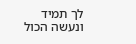לך תמיד ונעשה הכול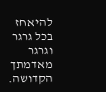להיאחז בכל גרגר וגרגר מאדמתך  הקדושה.